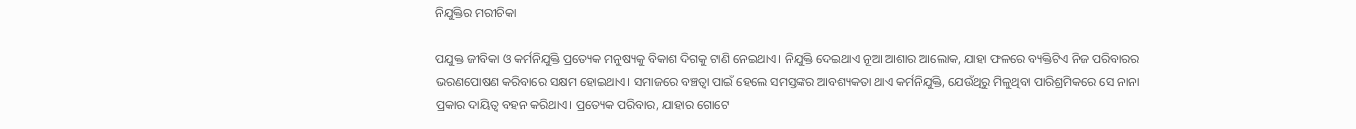ନିଯୁକ୍ତିର ମରୀଚିକା

ପଯୁକ୍ତ ଜୀବିକା ଓ କର୍ମନିଯୁକ୍ତି ପ୍ରତ୍ୟେକ ମନୁଷ୍ୟକୁ ବିକାଶ ଦିଗକୁ ଟାଣି ନେଇଥାଏ। ନିଯୁକ୍ତି ଦେଇଥାଏ ନୂଆ ଆଶାର ଆଲୋକ, ଯାହା ଫଳରେ ବ୍ୟକ୍ତିଟିଏ ନିଜ ପରିବାରର ଭରଣପୋଷଣ କରିବାରେ ସକ୍ଷମ ହୋଇଥାଏ। ସମାଜରେ ବଞ୍ଚତ୍ବା ପାଇଁ ହେଲେ ସମସ୍ତଙ୍କର ଆବଶ୍ୟକତା ଥାଏ କର୍ମନିଯୁକ୍ତି, ଯେଉଁଥିରୁ ମିଳୁଥିବା ପାରିଶ୍ରମିକରେ ସେ ନାନା ପ୍ରକାର ଦାୟିତ୍ୱ ବହନ କରିଥାଏ। ପ୍ରତ୍ୟେକ ପରିବାର, ଯାହାର ଗୋଟେ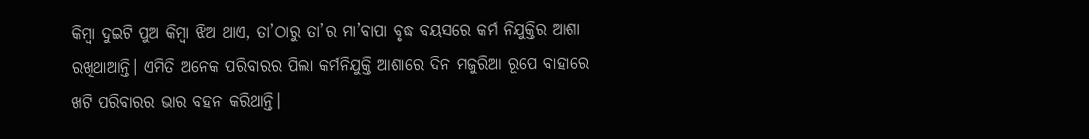କିମ୍ବା ଦୁଇଟି ପୁଅ କିମ୍ବା ଝିଅ ଥାଏ, ତା’ଠାରୁ ତା’ର ମା’ବାପା ବୃଦ୍ଧ ବୟସରେ କର୍ମ ନିଯୁକ୍ତିର ଆଶା ରଖିଥାଆନ୍ତି। ଏମିତି ଅନେକ ପରିବାରର ପିଲା କର୍ମନିଯୁକ୍ତି ଆଶାରେ ଦିନ ମଜୁରିଆ ରୂପେ ବାହାରେ ଖଟି ପରିବାରର ଭାର ବହନ କରିଥାନ୍ତି।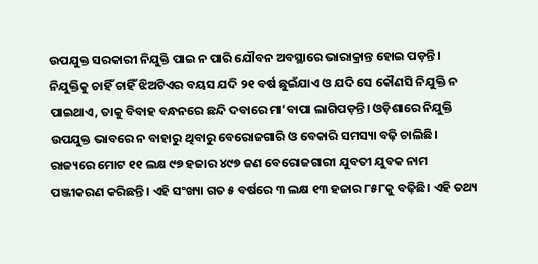ଉପଯୁକ୍ତ ସରକାରୀ ନିଯୁକ୍ତି ପାଇ ନ ପାରି ଯୌବନ ଅବସ୍ଥାରେ ଭାରାକ୍ରାନ୍ତ ହୋଇ ପଡ଼ନ୍ତି। ନିଯୁକ୍ତିକୁ ଚାହିଁ ଚାହିଁ ଝିଅଟିଏର ବୟସ ଯଦି ୨୧ ବର୍ଷ ଛୁଇଁଯାଏ ଓ ଯଦି ସେ କୌଣସି ନିଯୁକ୍ତି ନ ପାଇଥାଏ, ତାକୁ ବିବାହ ବନ୍ଧନରେ ଛନ୍ଦି ଦବାରେ ମା’ବାପା ଲାଗିପଡ଼ନ୍ତି। ଓଡ଼ିଶାରେ ନିଯୁକ୍ତି ଉପଯୁକ୍ତ ଭାବରେ ନ ବାହାରୁ ଥିବାରୁ ବେରୋଜଗାରି ଓ ବେକାରି ସମସ୍ୟା ବଢ଼ି ଚାଲିଛି। ରାଜ୍ୟରେ ମୋଟ ୧୧ ଲକ୍ଷ ୯୭ ହଜାର ୪୯୭ ଜଣ ବେରୋଜଗାରୀ ଯୁବତୀ ଯୁବକ ନାମ ପଞ୍ଜୀକରଣ କରିଛନ୍ତି। ଏହି ସଂଖ୍ୟା ଗତ ୫ ବର୍ଷରେ ୩ ଲକ୍ଷ ୧୩ ହଜାର ୮୫୮କୁ ବଢ଼ିଛି। ଏହି ତଥ୍ୟ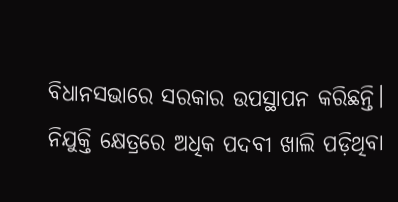ବିଧାନସଭାରେ ସରକାର ଉପସ୍ଥାପନ କରିଛନ୍ତି।
ନିଯୁକ୍ତି କ୍ଷେତ୍ରରେ ଅଧିକ ପଦବୀ ଖାଲି ପଡ଼ିଥିବା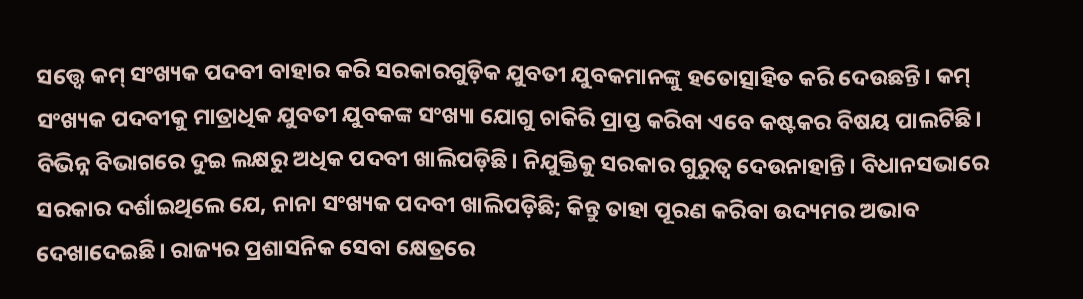ସତ୍ତ୍ବେ କମ୍‌ ସଂଖ୍ୟକ ପଦବୀ ବାହାର କରି ସରକାରଗୁଡ଼ିକ ଯୁବତୀ ଯୁବକମାନଙ୍କୁ ହତୋତ୍ସାହିତ କରି ଦେଉଛନ୍ତି। କମ୍‌ ସଂଖ୍ୟକ ପଦବୀକୁ ମାତ୍ରାଧିକ ଯୁବତୀ ଯୁବକଙ୍କ ସଂଖ୍ୟା ଯୋଗୁ ଚାକିରି ପ୍ରାପ୍ତ କରିବା ଏବେ କଷ୍ଟକର ବିଷୟ ପାଲଟିଛି। ବିଭିନ୍ନ ବିଭାଗରେ ଦୁଇ ଲକ୍ଷରୁ ଅଧିକ ପଦବୀ ଖାଲିପଡ଼ିଛି। ନିଯୁକ୍ତିକୁ ସରକାର ଗୁରୁତ୍ୱ ଦେଉନାହାନ୍ତି। ବିଧାନସଭାରେ ସରକାର ଦର୍ଶାଇଥିଲେ ଯେ, ନାନା ସଂଖ୍ୟକ ପଦବୀ ଖାଲିପଡ଼ିଛି; କିନ୍ତୁ ତାହା ପୂରଣ କରିବା ଉଦ୍ୟମର ଅଭାବ ଦେଖାଦେଇଛି। ରାଜ୍ୟର ପ୍ରଶାସନିକ ସେବା କ୍ଷେତ୍ରରେ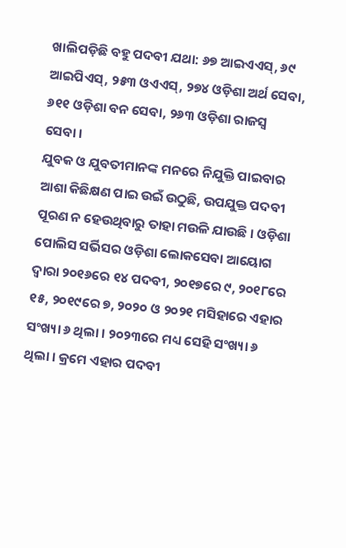ଖାଲିପଡ଼ିଛି ବହୁ ପଦବୀ ଯଥା: ୬୭ ଆଇଏଏସ୍‌, ୬୯ ଆଇପିଏସ୍‌, ୨୫୩ ଓଏଏସ୍‌, ୨୭୪ ଓଡ଼ିଶା ଅର୍ଥ ସେବା, ୬୧୧ ଓଡ଼ିଶା ବନ ସେବା, ୨୬୩ ଓଡ଼ିଶା ରାଜସ୍ବ ସେବା।
ଯୁବକ ଓ ଯୁବତୀମାନଙ୍କ ମନରେ ନିଯୁକ୍ତି ପାଇବାର ଆଶା କିଛିକ୍ଷଣ ପାଇ ଉଇଁ ଉଠୁଛି, ଉପଯୁକ୍ତ ପଦବୀ ପୂରଣ ନ ହେଉଥିବାରୁ ତାହା ମଉଳି ଯାଉଛି। ଓଡ଼ିଶା ପୋଲିସ ସର୍ଭିସର ଓଡ଼ିଶା ଲୋକସେବା ଆୟୋଗ ଦ୍ୱାରା ୨୦୧୬ରେ ୧୪ ପଦବୀ, ୨୦୧୭ରେ ୯, ୨୦୧୮ରେ ୧୫, ୨୦୧୯ରେ ୭, ୨୦୨୦ ଓ ୨୦୨୧ ମସିହାରେ ଏହାର ସଂଖ୍ୟା ୬ ଥିଲା। ୨୦୨୩ରେ ମଧ୍ୟ ସେହି ସଂଖ୍ୟା ୬ ଥିଲା। କ୍ରମେ ଏହାର ପଦବୀ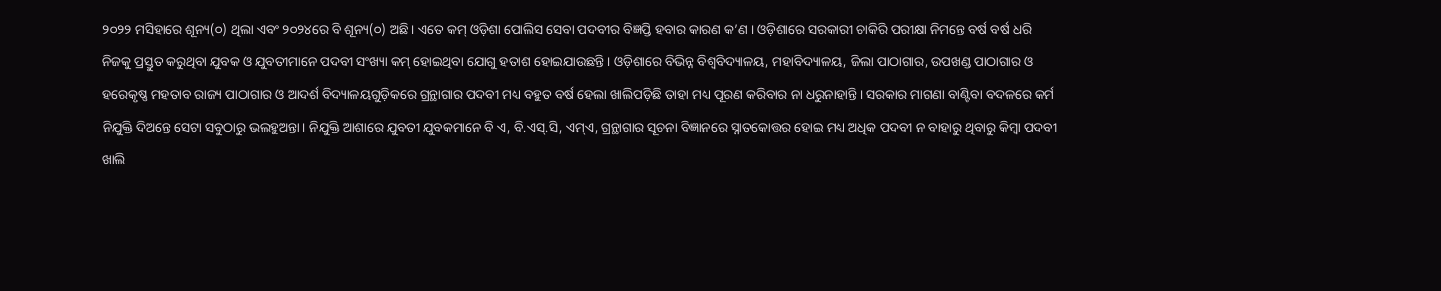୨୦୨୨ ମସିହାରେ ଶୂନ୍ୟ(୦) ଥିଲା ଏବଂ ୨୦୨୪ରେ ବି ଶୂନ୍ୟ(୦) ଅଛି। ଏତେ କମ୍‌ ଓଡ଼ିଶା ପୋଲିସ ସେବା ପଦବୀର ବିଜ୍ଞପ୍ତି ହବାର କାରଣ କ’ଣ । ଓଡ଼ିଶାରେ ସରକାରୀ ଚାକିରି ପରୀକ୍ଷା ନିମନ୍ତେ ବର୍ଷ ବର୍ଷ ଧରି ନିଜକୁ ପ୍ରସ୍ତୁତ କରୁଥିବା ଯୁବକ ଓ ଯୁବତୀମାନେ ପଦବୀ ସଂଖ୍ୟା କମ୍‌ ହୋଇଥିବା ଯୋଗୁ ହତାଶ ହୋଇଯାଉଛନ୍ତି। ଓଡ଼ିଶାରେ ବିଭିନ୍ନ ବିଶ୍ୱବିଦ୍ୟାଳୟ, ମହାବିଦ୍ୟାଳୟ, ଜିଲା ପାଠାଗାର, ଉପଖଣ୍ଡ ପାଠାଗାର ଓ ହରେକୃଷ୍ଣ ମହତାବ ରାଜ୍ୟ ପାଠାଗାର ଓ ଆଦର୍ଶ ବିଦ୍ୟାଳୟଗୁଡ଼ିକରେ ଗ୍ରନ୍ଥାଗାର ପଦବୀ ମଧ୍ୟ ବହୁତ ବର୍ଷ ହେଲା ଖାଲିପଡ଼ିଛି ତାହା ମଧ୍ୟ ପୂରଣ କରିବାର ନା ଧରୁନାହାନ୍ତି। ସରକାର ମାଗଣା ବାଣ୍ଟିବା ବଦଳରେ କର୍ମ ନିଯୁକ୍ତି ଦିଅନ୍ତେ ସେଟା ସବୁଠାରୁ ଭଲହୁଅନ୍ତା। ନିଯୁକ୍ତି ଆଶାରେ ଯୁବତୀ ଯୁବକମାନେ ବି ଏ, ବି.ଏସ୍‌.ସି, ଏମ୍‌ଏ, ଗ୍ରନ୍ଥାଗାର ସୂଚନା ବିଜ୍ଞାନରେ ସ୍ନାତକୋତ୍ତର ହୋଇ ମଧ୍ୟ ଅଧିକ ପଦବୀ ନ ବାହାରୁ ଥିବାରୁ କିମ୍ବା ପଦବୀ ଖାଲି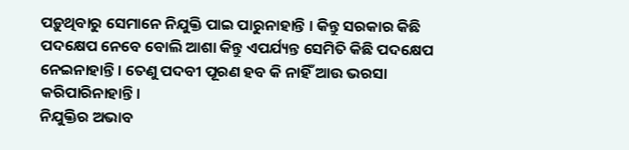ପଡ଼ୁଥିବାରୁ ସେମାନେ ନିଯୁକ୍ତି ପାଇ ପାରୁନାହାନ୍ତି । କିନ୍ତୁ ସରକାର କିଛି ପଦକ୍ଷେପ ନେବେ ବୋଲି ଆଶା କିନ୍ତୁ ଏପର୍ଯ୍ୟନ୍ତ ସେମିତି କିଛି ପଦକ୍ଷେପ ନେଇନାହାନ୍ତି। ତେଣୁ ପଦବୀ ପୂରଣ ହବ କି ନାହିଁ ଆଉ ଭରସା କରିପାରିନାହାନ୍ତି।
ନିଯୁକ୍ତିର ଅଭାବ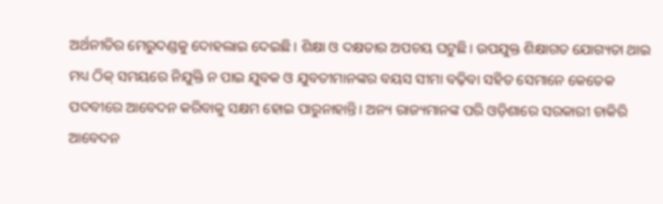ଅର୍ଥନୀତିର ମେରୁଦଣ୍ଡକୁ ଦୋହଲାଇ ଦେଇଛି। ଶିକ୍ଷା ଓ ଦକ୍ଷତାର ଅପଚୟ ଘଟୁଛି। ଉପଯୁକ୍ତ ଶିକ୍ଷାଗତ ଯୋଗ୍ୟତା ଥାଇ ମଧ୍ୟ ଠିକ୍‌ ସମୟରେ ନିଯୁକ୍ତି ନ ପାଇ ଯୁବକ ଓ ଯୁବତୀମାନଙ୍କର ବୟସ ସୀମା ବଢ଼ିବା ସହିତ ସେମାନେ କେତେକ ପଦବୀରେ ଆବେଦନ କରିବାକୁ ସକ୍ଷମ ହୋଇ ପାରୁନାହାନ୍ତି। ଅନ୍ୟ ରାଜ୍ୟମାନଙ୍କ ପରି ଓଡ଼ିଶାରେ ସରକାରୀ ଚାକିରି ଆବେଦନ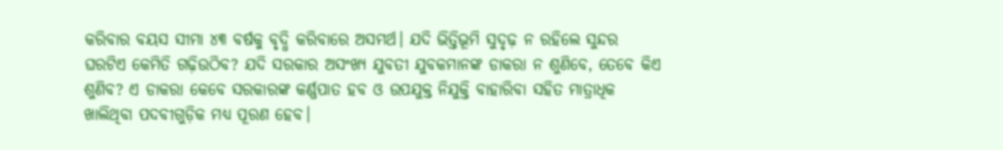କରିବାର ବୟସ ସୀମା ୪୩ ବର୍ଷକୁ ବୃଦ୍ଧି କରିବାରେ ଅସମର୍ଥ। ଯଦି ଭିତ୍ତିଭୂମି ସୁଦୃଢ଼ ନ ରହିଲେ ସୁନ୍ଦର ଘରଟିଏ କେମିତି ଗଢ଼ିଉଠିବ? ଯଦି ସରକାର ଅସଂଖ୍ୟ ଯୁବତୀ ଯୁବକମାନଙ୍କ ଡାକରା ନ ଶୁଣିବେ, ତେବେ କିଏ ଶୁଣିବ? ଏ ଡାକରା କେବେ ସରକାରଙ୍କ କର୍ଣ୍ଣପାତ ହବ ଓ ଉପଯୁକ୍ତ ନିଯୁକ୍ତି ବାହାରିବା ସହିତ ମାତ୍ରାଧିକ ଖାଲିଥିବା ପଦବୀଗୁଡ଼ିକ ମଧ୍ୟ ପୂରଣ ହେବ।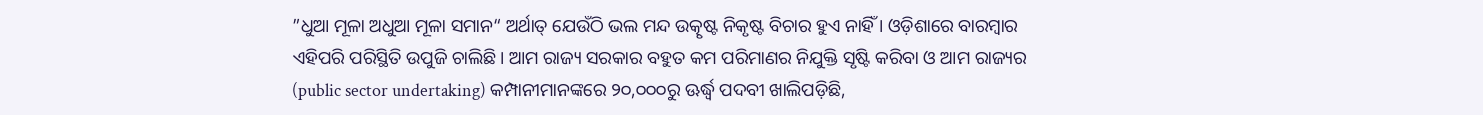”ଧୁଆ ମୂଳା ଅଧୁଆ ମୂଳା ସମାନ“ ଅର୍ଥାତ୍‌ ଯେଉଁଠି ଭଲ ମନ୍ଦ ଉତ୍କୃଷ୍ଟ ନିକୃଷ୍ଟ ବିଚାର ହୁଏ ନାହିଁ । ଓଡ଼ିଶାରେ ବାରମ୍ବାର ଏହିପରି ପରିସ୍ଥିତି ଉପୁଜି ଚାଲିଛି। ଆମ ରାଜ୍ୟ ସରକାର ବହୁତ କମ ପରିମାଣର ନିଯୁକ୍ତି ସୃଷ୍ଟି କରିବା ଓ ଆମ ରାଜ୍ୟର (public sector undertaking) କମ୍ପାନୀମାନଙ୍କରେ ୨୦,୦୦୦ରୁ ଊର୍ଦ୍ଧ୍ୱ ପଦବୀ ଖାଲିପଡ଼ିଛି,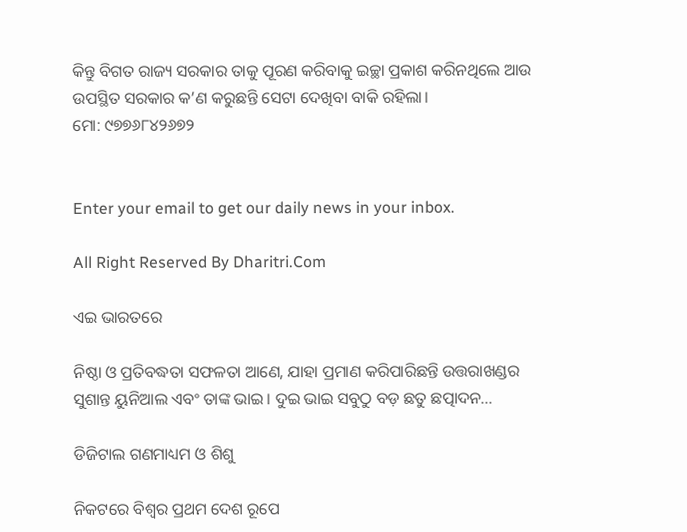କିନ୍ତୁ ବିଗତ ରାଜ୍ୟ ସରକାର ତାକୁ ପୂରଣ କରିବାକୁ ଇଚ୍ଛା ପ୍ରକାଶ କରିନଥିଲେ ଆଉ ଉପସ୍ଥିତ ସରକାର କ’ଣ କରୁଛନ୍ତି ସେଟା ଦେଖିବା ବାକି ରହିଲା।
ମୋ: ୯୭୭୬୮୪୨୬୭୨


Enter your email to get our daily news in your inbox.

All Right Reserved By Dharitri.Com

ଏଇ ଭାରତରେ

ନିଷ୍ଠା ଓ ପ୍ରତିବଦ୍ଧତା ସଫଳତା ଆଣେ, ଯାହା ପ୍ରମାଣ କରିପାରିଛନ୍ତି ଉତ୍ତରାଖଣ୍ଡର ସୁଶାନ୍ତ ୟୁନିଆଲ ଏବଂ ତାଙ୍କ ଭାଇ। ଦୁଇ ଭାଇ ସବୁଠୁ ବଡ଼ ଛତୁ ଛତ୍ପାଦନ…

ଡିଜିଟାଲ ଗଣମାଧ୍ୟମ ଓ ଶିଶୁ

ନିକଟରେ ବିଶ୍ୱର ପ୍ରଥମ ଦେଶ ରୂପେ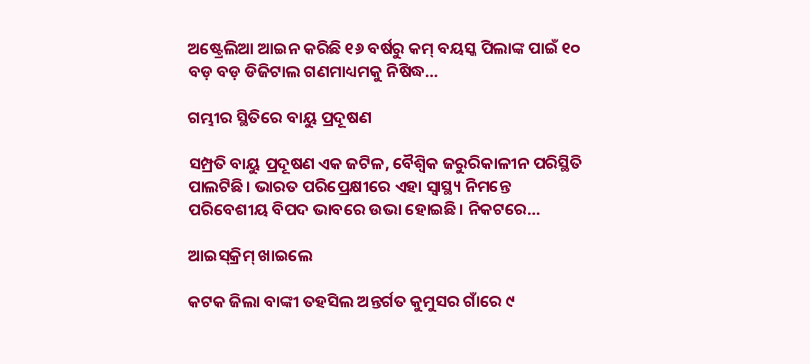ଅଷ୍ଟ୍ରେଲିଆ ଆଇନ କରିଛି ୧୬ ବର୍ଷରୁ କମ୍‌ ବୟସ୍କ ପିଲାଙ୍କ ପାଇଁ ୧୦ ବଡ଼ ବଡ଼ ଡିଜିଟାଲ ଗଣମାଧ୍ୟମକୁ ନିଷିଦ୍ଧ…

ଗମ୍ଭୀର ସ୍ଥିତିରେ ବାୟୁ ପ୍ରଦୂଷଣ

ସମ୍ପ୍ରତି ବାୟୁ ପ୍ରଦୂଷଣ ଏକ ଜଟିଳ, ବୈଶ୍ୱିକ ଜରୁରିକାଳୀନ ପରିସ୍ଥିତି ପାଲଟିଛି। ଭାରତ ପରିପ୍ରେକ୍ଷୀରେ ଏହା ସ୍ବାସ୍ଥ୍ୟ ନିମନ୍ତେ ପରିବେଶୀୟ ବିପଦ ଭାବରେ ଉଭା ହୋଇଛି। ନିକଟରେ…

ଆଇସ୍‌କ୍ରିମ୍‌ ଖାଇଲେ

କଟକ ଜିଲା ବାଙ୍କୀ ତହସିଲ ଅନ୍ତର୍ଗତ କୁମୁସର ଗାଁରେ ୯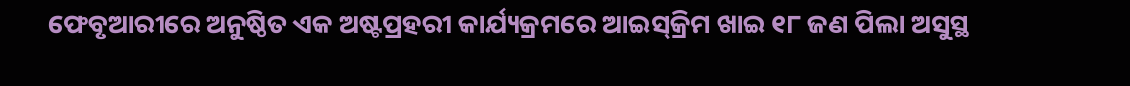ଫେବୃଆରୀରେ ଅନୁଷ୍ଠିତ ଏକ ଅଷ୍ଟପ୍ରହରୀ କାର୍ଯ୍ୟକ୍ରମରେ ଆଇସ୍‌କ୍ରିମ ଖାଇ ୧୮ ଜଣ ପିଲା ଅସୁସ୍ଥ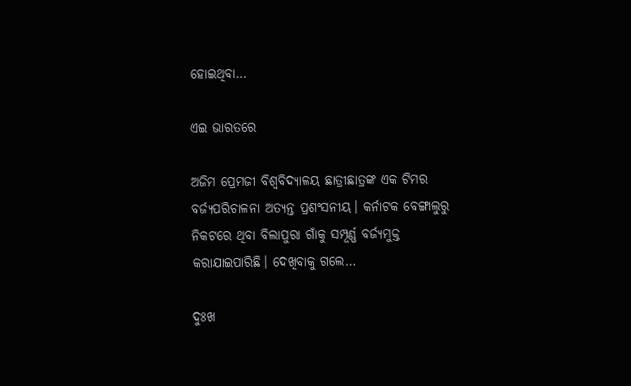ହୋଇଥିବା…

ଏଇ ଭାରତରେ

ଅଜିମ ପ୍ରେମଜୀ ବିଶ୍ୱବିଦ୍ୟାଳୟ ଛାତ୍ରୀଛାତ୍ରଙ୍କ ଏକ ଟିମର ବର୍ଜ୍ୟପରିଚାଳନା ଅତ୍ୟନ୍ତ ପ୍ରଶଂସନୀୟ। କର୍ନାଟକ ବେଙ୍ଗାଲୁରୁ ନିକଟରେ ଥିବା ବିଲାପୁରା ଗାଁକୁ ସମ୍ପୂର୍ଣ୍ଣ ବର୍ଜ୍ୟମୁକ୍ତ କରାଯାଇପାରିଛି। ଦେଖିବାକୁ ଗଲେ…

ଦୁଃଖ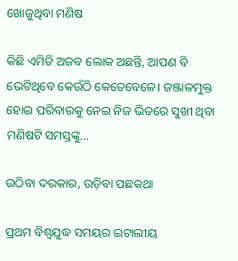ଖୋଜୁଥିବା ମଣିଷ

କିଛି ଏମିତି ଅଜବ ଲୋକ ଅଛନ୍ତି, ଆପଣ ବି ଭେଟିଥିବେ କେଉଁଠି କେତେବେଳେ। ଜଞ୍ଜାଳମୁକ୍ତ ହୋଇ ପରିବାରକୁ ନେଇ ନିଜ ଭିତରେ ସୁଖୀ ଥିବା ମଣିଷଟି ସମସ୍ତଙ୍କୁ…

ଉଠିବା ଦରକାର, ଉଡ଼ିବା ପଛକଥା

ପ୍ରଥମ ବିଶ୍ୱଯୁଦ୍ଧ ସମୟର ଇଟାଲୀୟ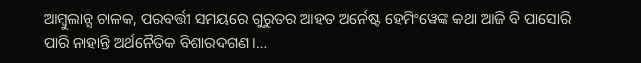ଆମ୍ବୁଲାନ୍ସ ଚାଳକ, ପରବର୍ତ୍ତୀ ସମୟରେ ଗୁରୁତର ଆହତ ଅର୍ନେଷ୍ଟ ହେମିଂୱେଙ୍କ କଥା ଆଜି ବି ପାସୋରି ପାରି ନାହାନ୍ତି ଅର୍ଥନୈତିକ ବିଶାରଦଗଣ।…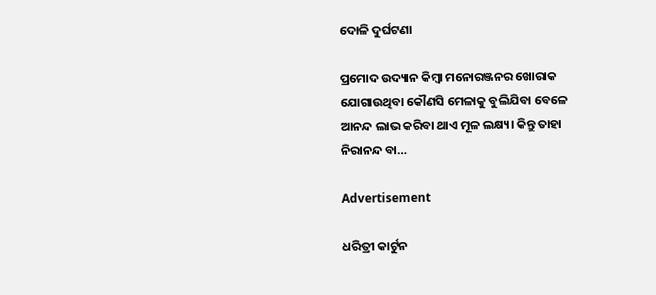ଦୋଳି ଦୁର୍ଘଟଣା

ପ୍ରମୋଦ ଉଦ୍ୟାନ କିମ୍ବା ମନୋରଞ୍ଜନର ଖୋରାକ ଯୋଗାଉଥିବା କୌଣସି ମେଳାକୁ ବୁଲିଯିବା ବେଳେ ଆନନ୍ଦ ଲାଭ କରିବା ଥାଏ ମୂଳ ଲକ୍ଷ୍ୟ। କିନ୍ତୁ ତାହା ନିରାନନ୍ଦ ବା…

Advertisement

ଧରିତ୍ରୀ କାର୍ଟୁନ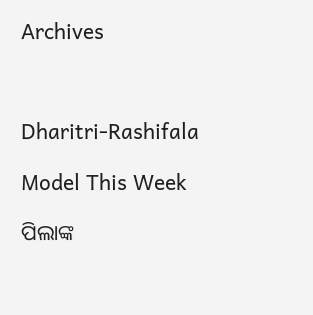Archives



Dharitri-Rashifala

Model This Week

ପିଲାଙ୍କ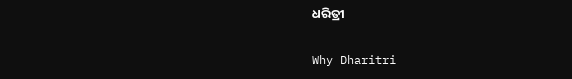ଧରିତ୍ରୀ

Why Dharitri